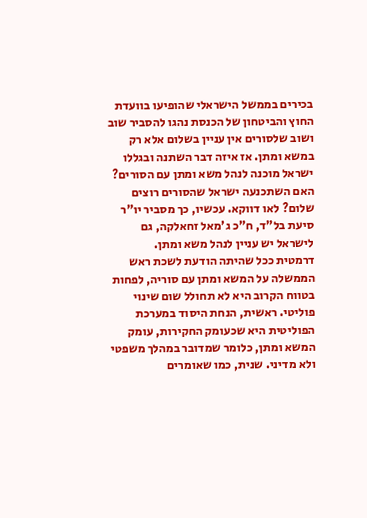בכירים בממשל הישראלי שהופיעו בוועדת החוץ והביטחון של הכנסת נהגו להסביר שוב ושוב שלסורים אין עניין בשלום אלא רק במשא ומתן. אז איזה דבר השתנה ובגללו ישראל מוכנה לנהל משא ומתן עם הסורים? האם השתכנעה ישראל שהסורים רוצים שלום? לאו דווקא. עכשיו, כך מסביר יו"ר סיעת בל"ד, ח"כ ג'מאל זחאלקה, גם לישראל יש עניין לנהל משא ומתן.
דרמטית ככל שהיתה הודעת לשכת ראש הממשלה על המשא ומתן עם סוריה, לפחות בטווח הקרוב היא לא תחולל שום שינוי פוליטי. ראשית, הנחת היסוד במערכת הפוליטית היא שכעומק החקירות, עומק המשא ומתן, כלומר שמדובר במהלך משפטי ולא מדיני. שנית, כמו שאומרים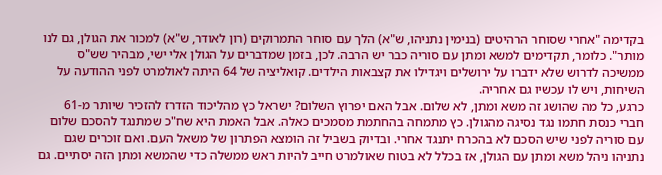בקדימה "אחרי שסוחר הרהיטים (בנימין נתניהו, ש"א) הלך עם סוחר התמרוקים (רון לאודר, ש"א) למכור את הגולן, גם לנו מותר". כלומר, תקדימים למשא ומתן עם סוריה כבר יש הרבה. לכן, בזמן שמדברים על הגולן אלי ישי, מבהיר שש"ס ממשיכה לדרוש שלא ידברו על ירושלים ויגדילו את קצבאות הילדים. קואליציה של 64 היתה לאולמרט לפני ההודעה על השיחות, ויש לו עכשיו גם אחריה.
כרגע, כל מה שהושג זה משא ומתן, לא שלום. אבל האם יפרוץ השלום? ישראל כץ מהליכוד הזדרז להזכיר שיותר מ-61 חברי כנסת חתמו נגד נסיגה מהגולן. כץ מתמחה בהחתמת מסמכים כאלה. אבל האמת היא שח"כ שמתנגד להסכם שלום עם סוריה לפני שיש הסכם לא בהכרח יתנגד אחרי. ובדיוק בשביל זה הומצא הפתרון של משאל העם. ואם זוכרים שגם נתניהו ניהל משא ומתן עם הגולן, אז בכלל לא בטוח שאולמרט חייב להיות ראש ממשלה כדי שהמשא ומתן הזה יסתיים. גם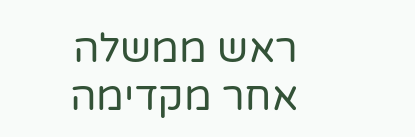ראש ממשלה אחר מקדימה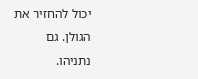יכול להחזיר את הגולן. גם נתניהו.